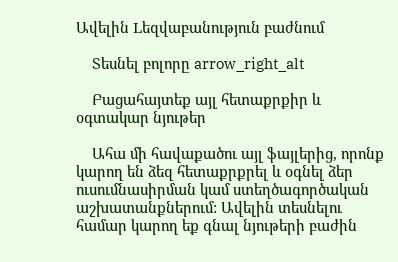Ավելին Lեզվաբանություն բաժնում

    Տեսնել բոլորը arrow_right_alt

    Բացահայտեք այլ հետաքրքիր և օգտակար նյութեր

    Ահա մի հավաքածու այլ ֆայլերից, որոնք կարող են ձեզ հետաքրքրել և օգնել ձեր ուսումնասիրման կամ ստեղծագործական աշխատանքներում: Ավելին տեսնելու համար կարող եք գնալ նյութերի բաժին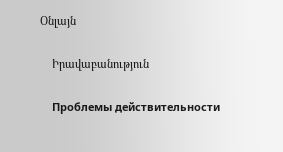Օնլայն

    Իրավաբանություն

    Проблемы действительности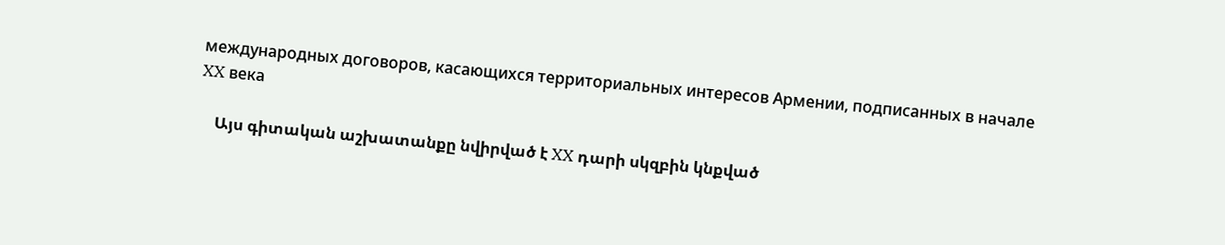международных договоров, касающихся территориальных интересов Армении, подписанных в начале XX века

    Այս գիտական աշխատանքը նվիրված է XX դարի սկզբին կնքված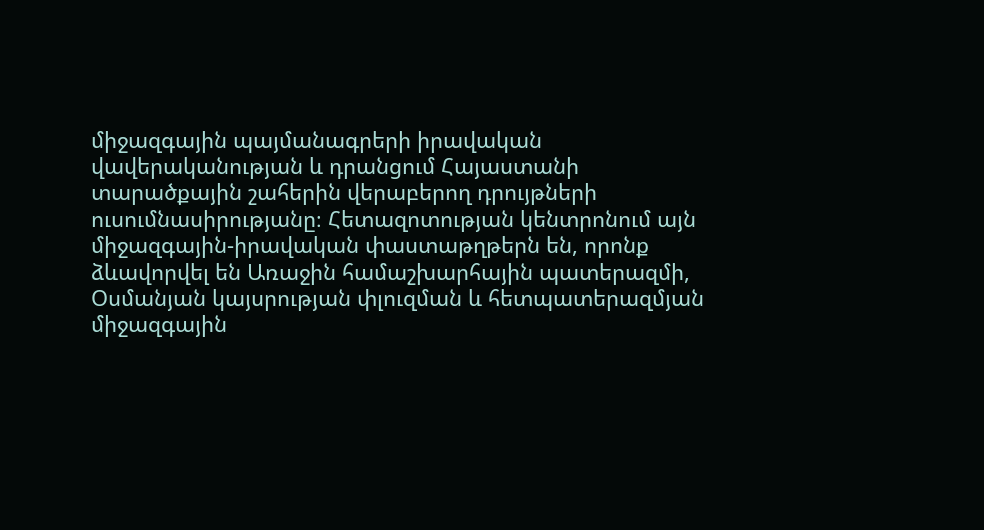միջազգային պայմանագրերի իրավական վավերականության և դրանցում Հայաստանի տարածքային շահերին վերաբերող դրույթների ուսումնասիրությանը։ Հետազոտության կենտրոնում այն միջազգային-իրավական փաստաթղթերն են, որոնք ձևավորվել են Առաջին համաշխարհային պատերազմի, Օսմանյան կայսրության փլուզման և հետպատերազմյան միջազգային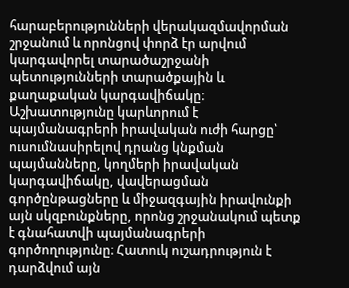հարաբերությունների վերակազմավորման շրջանում և որոնցով փորձ էր արվում կարգավորել տարածաշրջանի պետությունների տարածքային և քաղաքական կարգավիճակը։ Աշխատությունը կարևորում է պայմանագրերի իրավական ուժի հարցը՝ ուսումնասիրելով դրանց կնքման պայմանները, կողմերի իրավական կարգավիճակը, վավերացման գործընթացները և միջազգային իրավունքի այն սկզբունքները, որոնց շրջանակում պետք է գնահատվի պայմանագրերի գործողությունը։ Հատուկ ուշադրություն է դարձվում այն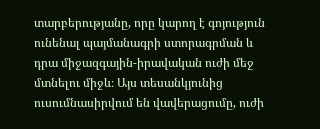տարբերությանը, որը կարող է գոյություն ունենալ պայմանագրի ստորագրման և դրա միջազգային-իրավական ուժի մեջ մտնելու միջև։ Այս տեսանկյունից ուսումնասիրվում են վավերացումը, ուժի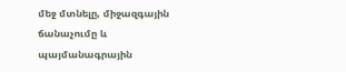մեջ մտնելը, միջազգային ճանաչումը և պայմանագրային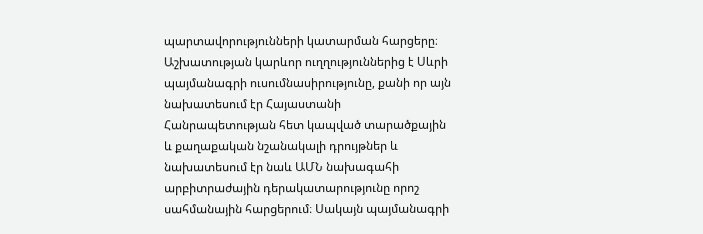պարտավորությունների կատարման հարցերը։ Աշխատության կարևոր ուղղություններից է Սևրի պայմանագրի ուսումնասիրությունը, քանի որ այն նախատեսում էր Հայաստանի Հանրապետության հետ կապված տարածքային և քաղաքական նշանակալի դրույթներ և նախատեսում էր նաև ԱՄՆ նախագահի արբիտրաժային դերակատարությունը որոշ սահմանային հարցերում։ Սակայն պայմանագրի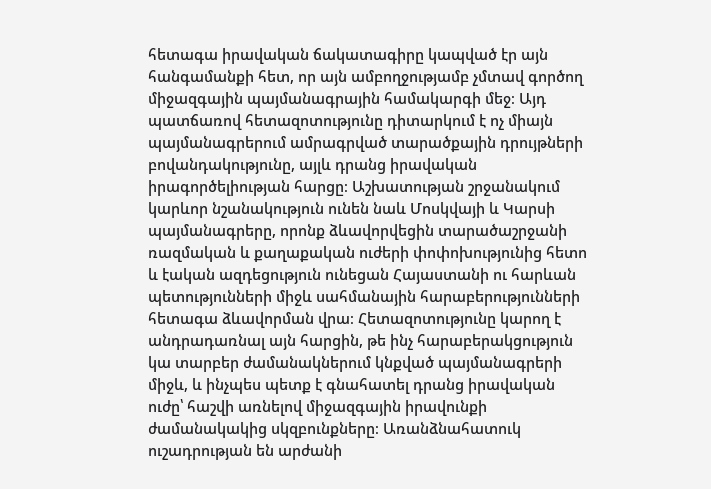հետագա իրավական ճակատագիրը կապված էր այն հանգամանքի հետ, որ այն ամբողջությամբ չմտավ գործող միջազգային պայմանագրային համակարգի մեջ։ Այդ պատճառով հետազոտությունը դիտարկում է ոչ միայն պայմանագրերում ամրագրված տարածքային դրույթների բովանդակությունը, այլև դրանց իրավական իրագործելիության հարցը։ Աշխատության շրջանակում կարևոր նշանակություն ունեն նաև Մոսկվայի և Կարսի պայմանագրերը, որոնք ձևավորվեցին տարածաշրջանի ռազմական և քաղաքական ուժերի փոփոխությունից հետո և էական ազդեցություն ունեցան Հայաստանի ու հարևան պետությունների միջև սահմանային հարաբերությունների հետագա ձևավորման վրա։ Հետազոտությունը կարող է անդրադառնալ այն հարցին, թե ինչ հարաբերակցություն կա տարբեր ժամանակներում կնքված պայմանագրերի միջև, և ինչպես պետք է գնահատել դրանց իրավական ուժը՝ հաշվի առնելով միջազգային իրավունքի ժամանակակից սկզբունքները։ Առանձնահատուկ ուշադրության են արժանի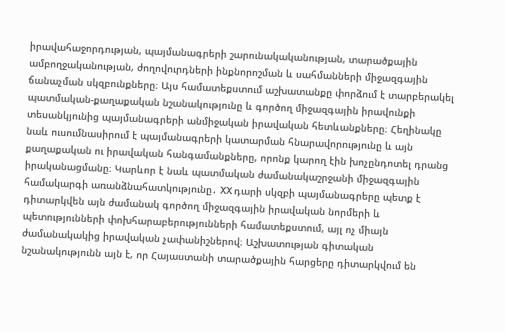իրավահաջորդության, պայմանագրերի շարունակականության, տարածքային ամբողջականության, ժողովուրդների ինքնորոշման և սահմանների միջազգային ճանաչման սկզբունքները։ Այս համատեքստում աշխատանքը փորձում է տարբերակել պատմական-քաղաքական նշանակությունը և գործող միջազգային իրավունքի տեսանկյունից պայմանագրերի անմիջական իրավական հետևանքները։ Հեղինակը նաև ուսումնասիրում է պայմանագրերի կատարման հնարավորությունը և այն քաղաքական ու իրավական հանգամանքները, որոնք կարող էին խոչընդոտել դրանց իրականացմանը։ Կարևոր է նաև պատմական ժամանակաշրջանի միջազգային համակարգի առանձնահատկությունը․ XX դարի սկզբի պայմանագրերը պետք է դիտարկվեն այն ժամանակ գործող միջազգային իրավական նորմերի և պետությունների փոխհարաբերությունների համատեքստում, այլ ոչ միայն ժամանակակից իրավական չափանիշներով։ Աշխատության գիտական նշանակությունն այն է, որ Հայաստանի տարածքային հարցերը դիտարկվում են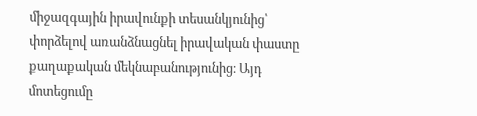միջազգային իրավունքի տեսանկյունից՝ փորձելով առանձնացնել իրավական փաստը քաղաքական մեկնաբանությունից։ Այդ մոտեցումը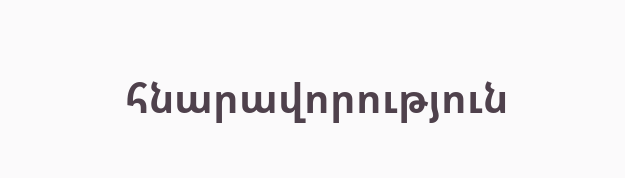հնարավորություն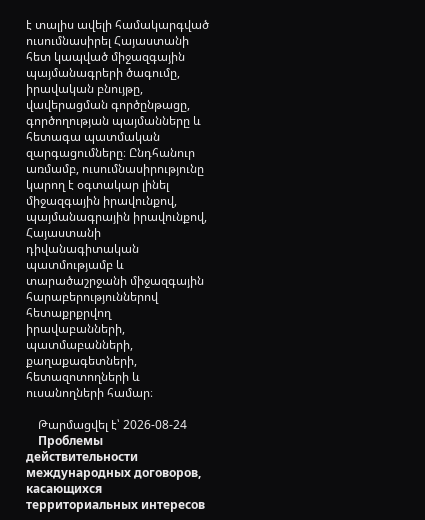է տալիս ավելի համակարգված ուսումնասիրել Հայաստանի հետ կապված միջազգային պայմանագրերի ծագումը, իրավական բնույթը, վավերացման գործընթացը, գործողության պայմանները և հետագա պատմական զարգացումները։ Ընդհանուր առմամբ, ուսումնասիրությունը կարող է օգտակար լինել միջազգային իրավունքով, պայմանագրային իրավունքով, Հայաստանի դիվանագիտական պատմությամբ և տարածաշրջանի միջազգային հարաբերություններով հետաքրքրվող իրավաբանների, պատմաբանների, քաղաքագետների, հետազոտողների և ուսանողների համար։

    Թարմացվել է՝ 2026-08-24
    Проблемы действительности международных договоров, касающихся территориальных интересов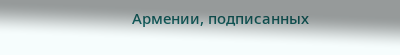Армении, подписанных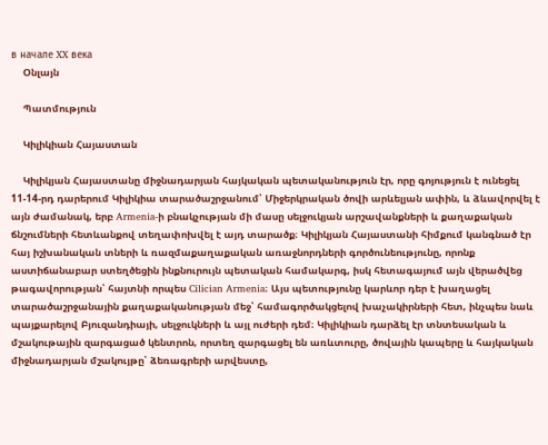в начале XX века
    Օնլայն

    Պատմություն

    Կիլիկիան Հայաստան

    Կիլիկյան Հայաստանը միջնադարյան հայկական պետականություն էր, որը գոյություն է ունեցել 11-14-րդ դարերում Կիլիկիա տարածաշրջանում՝ Միջերկրական ծովի արևելյան ափին, և ձևավորվել է այն ժամանակ, երբ Armenia-ի բնակչության մի մասը սելջուկյան արշավանքների և քաղաքական ճնշումների հետևանքով տեղափոխվել է այդ տարածք։ Կիլիկյան Հայաստանի հիմքում կանգնած էր հայ իշխանական տների և ռազմաքաղաքական առաջնորդների գործունեությունը, որոնք աստիճանաբար ստեղծեցին ինքնուրույն պետական համակարգ, իսկ հետագայում այն վերածվեց թագավորության՝ հայտնի որպես Cilician Armenia։ Այս պետությունը կարևոր դեր է խաղացել տարածաշրջանային քաղաքականության մեջ՝ համագործակցելով խաչակիրների հետ, ինչպես նաև պայքարելով Բյուզանդիայի, սելջուկների և այլ ուժերի դեմ։ Կիլիկիան դարձել էր տնտեսական և մշակութային զարգացած կենտրոն, որտեղ զարգացել են առևտուրը, ծովային կապերը և հայկական միջնադարյան մշակույթը՝ ձեռագրերի արվեստը,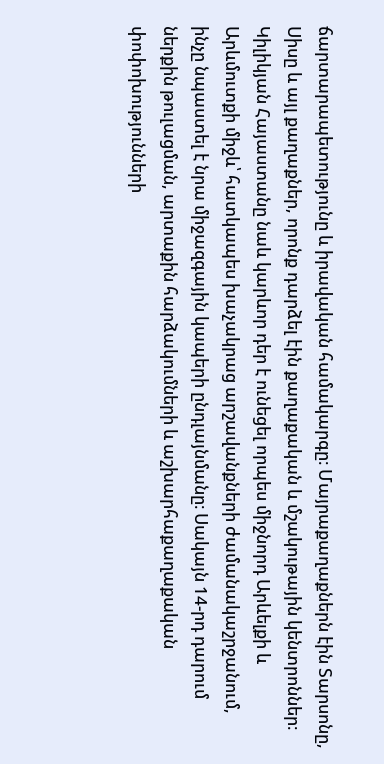ճարտարապետությունը և իրավական համակարգը։ Մայրաքաղաքներն էին Տարսոնը, Սիսը և այլ քաղաքներ, որոնք դարձել էին քաղաքական և մշակութային կենտրոններ։ Կիլիկյան Հայաստանը նաև կարևոր դեր է ունեցել որպես միջնորդ Արևելքի և Արևմուտքի միջև՝ հատկապես խաչակրաց արշավանքների ժամանակաշրջանում, ինչը նպաստել է նրա միջազգային կապերի ընդլայնմանը։ Սակայն 14-րդ դարում ներքին թուլացման, արտաքին հարձակումների և աշխարհաքաղաքական փոփոխությունների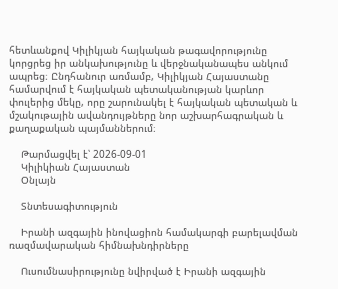հետևանքով Կիլիկյան հայկական թագավորությունը կորցրեց իր անկախությունը և վերջնականապես անկում ապրեց։ Ընդհանուր առմամբ, Կիլիկյան Հայաստանը համարվում է հայկական պետականության կարևոր փուլերից մեկը, որը շարունակել է հայկական պետական և մշակութային ավանդույթները նոր աշխարհագրական և քաղաքական պայմաններում։

    Թարմացվել է՝ 2026-09-01
    Կիլիկիան Հայաստան
    Օնլայն

    Տնտեսագիտություն

    Իրանի ազգային ինովացիոն համակարգի բարելավման ռազմավարական հիմնախնդիրները

    Ուսումնասիրությունը նվիրված է Իրանի ազգային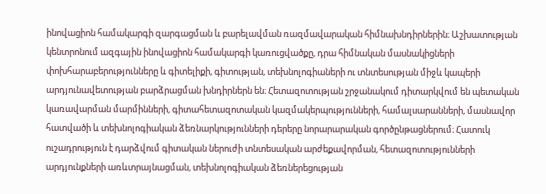ինովացիոն համակարգի զարգացման և բարելավման ռազմավարական հիմնախնդիրներին։ Աշխատության կենտրոնում ազգային ինովացիոն համակարգի կառուցվածքը, դրա հիմնական մասնակիցների փոխհարաբերությունները և գիտելիքի, գիտության, տեխնոլոգիաների ու տնտեսության միջև կապերի արդյունավետության բարձրացման խնդիրներն են։ Հետազոտության շրջանակում դիտարկվում են պետական կառավարման մարմինների, գիտահետազոտական կազմակերպությունների, համալսարանների, մասնավոր հատվածի և տեխնոլոգիական ձեռնարկությունների դերերը նորարարական գործընթացներում։ Հատուկ ուշադրություն է դարձվում գիտական ներուժի տնտեսական արժեքավորման, հետազոտությունների արդյունքների առևտրայնացման, տեխնոլոգիական ձեռներեցության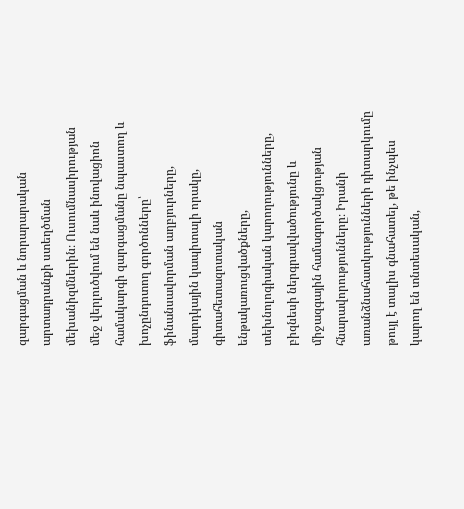զարգացման և նորարարական արտադրանքի ստեղծման մեխանիզմներին։ Ուսումնասիրության մեջ վերլուծվում են նաև ինովացիոն համակարգի զարգացմանը նպաստող և խոչընդոտող գործոնները՝ ֆինանսավորման աղբյուրները, մարդկային կապիտալի որակը, գիտահետազոտական ենթակառուցվածքները, տեխնոլոգիական կարողությունները, բիզնեսի ներգրավվածությունը և միջազգային համագործակցության հնարավորությունները։ Իրանի առանձնահատկությունների դիտարկումը թույլ է տալիս գնահատել, թե ինչպես կարող են տնտեսական,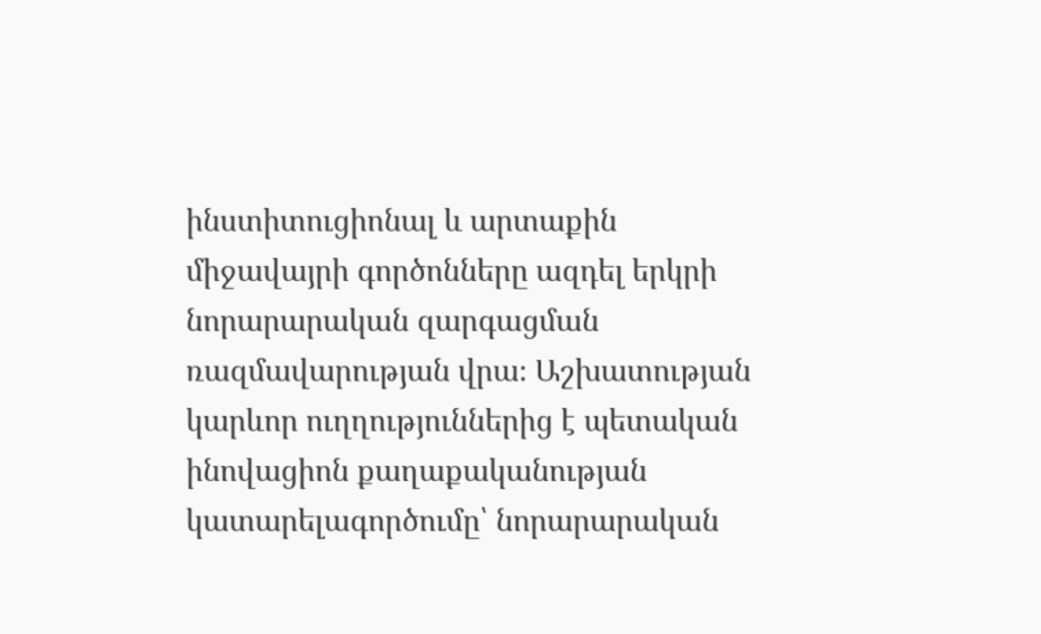ինստիտուցիոնալ և արտաքին միջավայրի գործոնները ազդել երկրի նորարարական զարգացման ռազմավարության վրա։ Աշխատության կարևոր ուղղություններից է պետական ինովացիոն քաղաքականության կատարելագործումը՝ նորարարական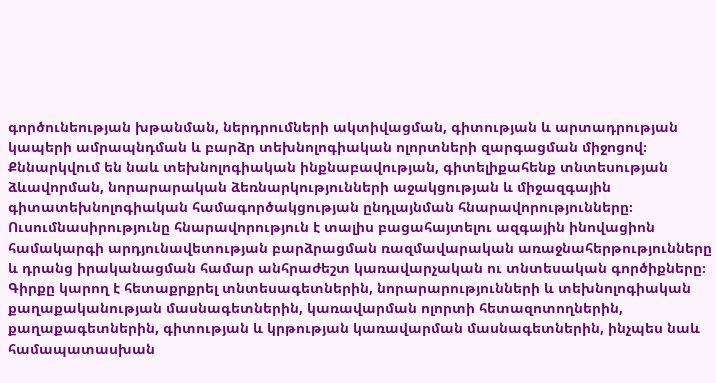գործունեության խթանման, ներդրումների ակտիվացման, գիտության և արտադրության կապերի ամրապնդման և բարձր տեխնոլոգիական ոլորտների զարգացման միջոցով։ Քննարկվում են նաև տեխնոլոգիական ինքնաբավության, գիտելիքահենք տնտեսության ձևավորման, նորարարական ձեռնարկությունների աջակցության և միջազգային գիտատեխնոլոգիական համագործակցության ընդլայնման հնարավորությունները։ Ուսումնասիրությունը հնարավորություն է տալիս բացահայտելու ազգային ինովացիոն համակարգի արդյունավետության բարձրացման ռազմավարական առաջնահերթությունները և դրանց իրականացման համար անհրաժեշտ կառավարչական ու տնտեսական գործիքները։ Գիրքը կարող է հետաքրքրել տնտեսագետներին, նորարարությունների և տեխնոլոգիական քաղաքականության մասնագետներին, կառավարման ոլորտի հետազոտողներին, քաղաքագետներին, գիտության և կրթության կառավարման մասնագետներին, ինչպես նաև համապատասխան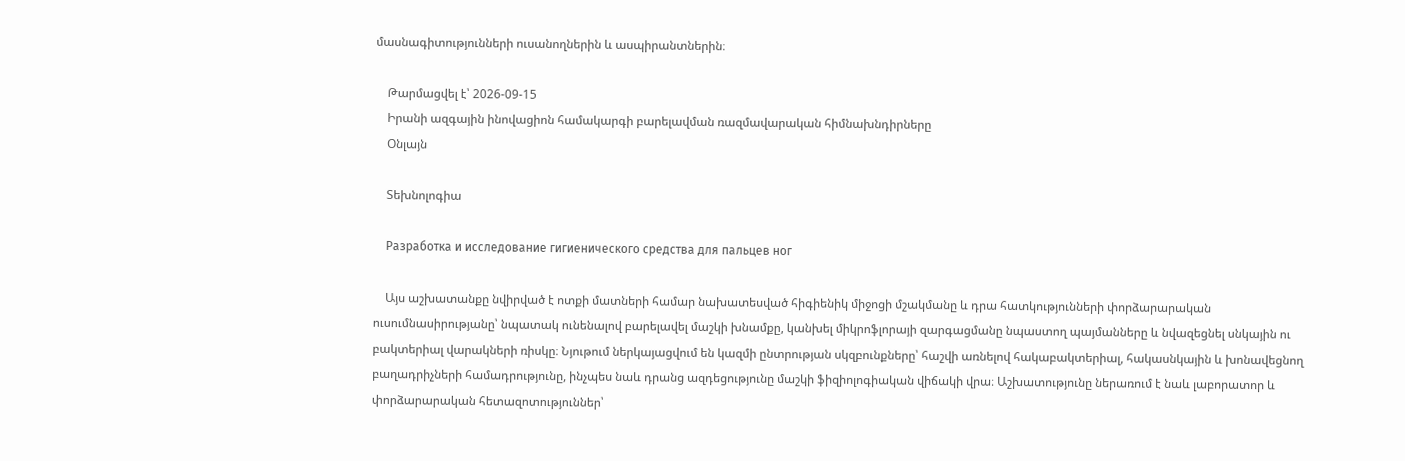մասնագիտությունների ուսանողներին և ասպիրանտներին։

    Թարմացվել է՝ 2026-09-15
    Իրանի ազգային ինովացիոն համակարգի բարելավման ռազմավարական հիմնախնդիրները
    Օնլայն

    Տեխնոլոգիա

    Разработка и исследование гигиенического средства для пальцев ног

    Այս աշխատանքը նվիրված է ոտքի մատների համար նախատեսված հիգիենիկ միջոցի մշակմանը և դրա հատկությունների փորձարարական ուսումնասիրությանը՝ նպատակ ունենալով բարելավել մաշկի խնամքը, կանխել միկրոֆլորայի զարգացմանը նպաստող պայմանները և նվազեցնել սնկային ու բակտերիալ վարակների ռիսկը։ Նյութում ներկայացվում են կազմի ընտրության սկզբունքները՝ հաշվի առնելով հակաբակտերիալ, հակասնկային և խոնավեցնող բաղադրիչների համադրությունը, ինչպես նաև դրանց ազդեցությունը մաշկի ֆիզիոլոգիական վիճակի վրա։ Աշխատությունը ներառում է նաև լաբորատոր և փորձարարական հետազոտություններ՝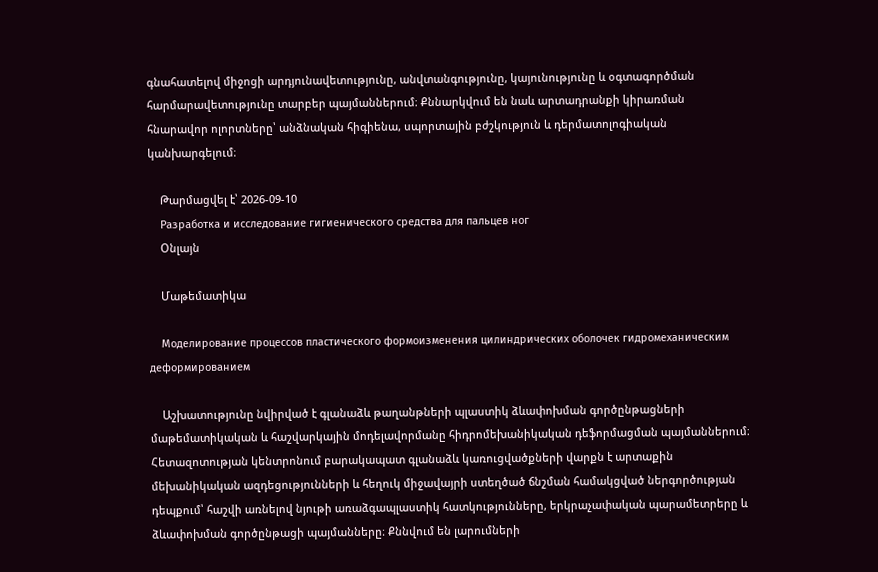գնահատելով միջոցի արդյունավետությունը, անվտանգությունը, կայունությունը և օգտագործման հարմարավետությունը տարբեր պայմաններում։ Քննարկվում են նաև արտադրանքի կիրառման հնարավոր ոլորտները՝ անձնական հիգիենա, սպորտային բժշկություն և դերմատոլոգիական կանխարգելում։

    Թարմացվել է՝ 2026-09-10
    Разработка и исследование гигиенического средства для пальцев ног
    Օնլայն

    Մաթեմատիկա

    Моделирование процессов пластического формоизменения цилиндрических оболочек гидромеханическим деформированием

    Աշխատությունը նվիրված է գլանաձև թաղանթների պլաստիկ ձևափոխման գործընթացների մաթեմատիկական և հաշվարկային մոդելավորմանը հիդրոմեխանիկական դեֆորմացման պայմաններում։ Հետազոտության կենտրոնում բարակապատ գլանաձև կառուցվածքների վարքն է արտաքին մեխանիկական ազդեցությունների և հեղուկ միջավայրի ստեղծած ճնշման համակցված ներգործության դեպքում՝ հաշվի առնելով նյութի առաձգապլաստիկ հատկությունները, երկրաչափական պարամետրերը և ձևափոխման գործընթացի պայմանները։ Քննվում են լարումների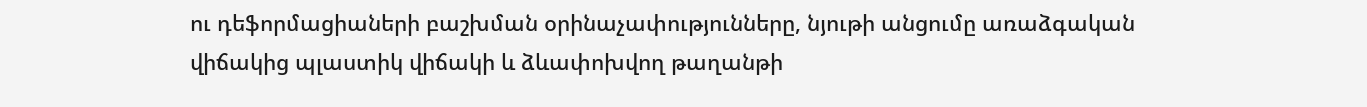ու դեֆորմացիաների բաշխման օրինաչափությունները, նյութի անցումը առաձգական վիճակից պլաստիկ վիճակի և ձևափոխվող թաղանթի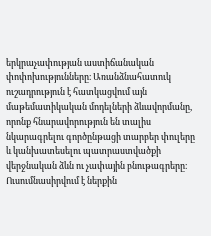երկրաչափության աստիճանական փոփոխությունները։ Առանձնահատուկ ուշադրություն է հատկացվում այն մաթեմատիկական մոդելների ձևավորմանը, որոնք հնարավորություն են տալիս նկարագրելու գործընթացի տարբեր փուլերը և կանխատեսելու պատրաստվածքի վերջնական ձևն ու չափային բնութագրերը։ Ուսումնասիրվում է ներքին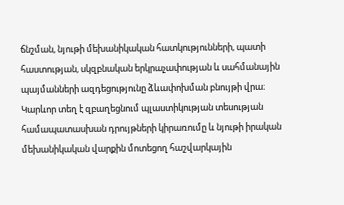ճնշման, նյութի մեխանիկական հատկությունների, պատի հաստության, սկզբնական երկրաչափության և սահմանային պայմանների ազդեցությունը ձևափոխման բնույթի վրա։ Կարևոր տեղ է զբաղեցնում պլաստիկության տեսության համապատասխան դրույթների կիրառումը և նյութի իրական մեխանիկական վարքին մոտեցող հաշվարկային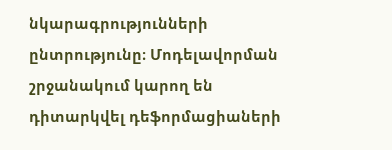նկարագրությունների ընտրությունը։ Մոդելավորման շրջանակում կարող են դիտարկվել դեֆորմացիաների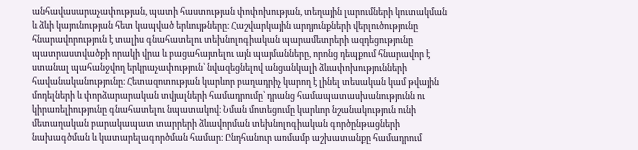անհավասարաչափության, պատի հաստության փոփոխության, տեղային լարումների կուտակման և ձևի կայունության հետ կապված երևույթները։ Հաշվարկային արդյունքների վերլուծությունը հնարավորություն է տալիս գնահատելու տեխնոլոգիական պարամետրերի ազդեցությունը պատրաստվածքի որակի վրա և բացահայտելու այն պայմանները, որոնց դեպքում հնարավոր է ստանալ պահանջվող երկրաչափություն՝ նվազեցնելով անցանկալի ձևափոխությունների հավանականությունը։ Հետազոտության կարևոր բաղադրիչ կարող է լինել տեսական կամ թվային մոդելների և փորձարարական տվյալների համադրումը՝ դրանց համապատասխանությունն ու կիրառելիությունը գնահատելու նպատակով։ Նման մոտեցումը կարևոր նշանակություն ունի մետաղական բարակապատ տարրերի ձևավորման տեխնոլոգիական գործընթացների նախագծման և կատարելագործման համար։ Ընդհանուր առմամբ աշխատանքը համադրում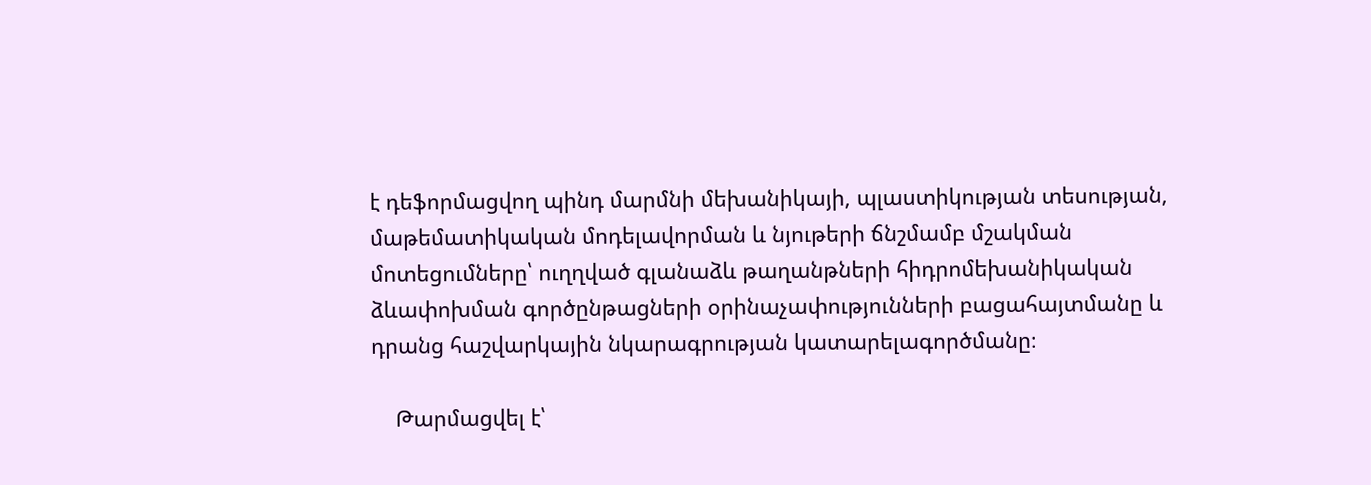է դեֆորմացվող պինդ մարմնի մեխանիկայի, պլաստիկության տեսության, մաթեմատիկական մոդելավորման և նյութերի ճնշմամբ մշակման մոտեցումները՝ ուղղված գլանաձև թաղանթների հիդրոմեխանիկական ձևափոխման գործընթացների օրինաչափությունների բացահայտմանը և դրանց հաշվարկային նկարագրության կատարելագործմանը։

    Թարմացվել է՝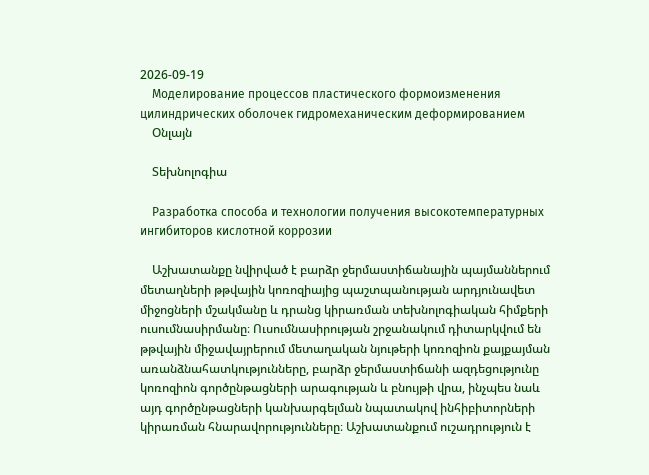2026-09-19
    Моделирование процессов пластического формоизменения цилиндрических оболочек гидромеханическим деформированием
    Օնլայն

    Տեխնոլոգիա

    Разработка способа и технологии получения высокотемпературных ингибиторов кислотной коррозии

    Աշխատանքը նվիրված է բարձր ջերմաստիճանային պայմաններում մետաղների թթվային կոռոզիայից պաշտպանության արդյունավետ միջոցների մշակմանը և դրանց կիրառման տեխնոլոգիական հիմքերի ուսումնասիրմանը։ Ուսումնասիրության շրջանակում դիտարկվում են թթվային միջավայրերում մետաղական նյութերի կոռոզիոն քայքայման առանձնահատկությունները, բարձր ջերմաստիճանի ազդեցությունը կոռոզիոն գործընթացների արագության և բնույթի վրա, ինչպես նաև այդ գործընթացների կանխարգելման նպատակով ինհիբիտորների կիրառման հնարավորությունները։ Աշխատանքում ուշադրություն է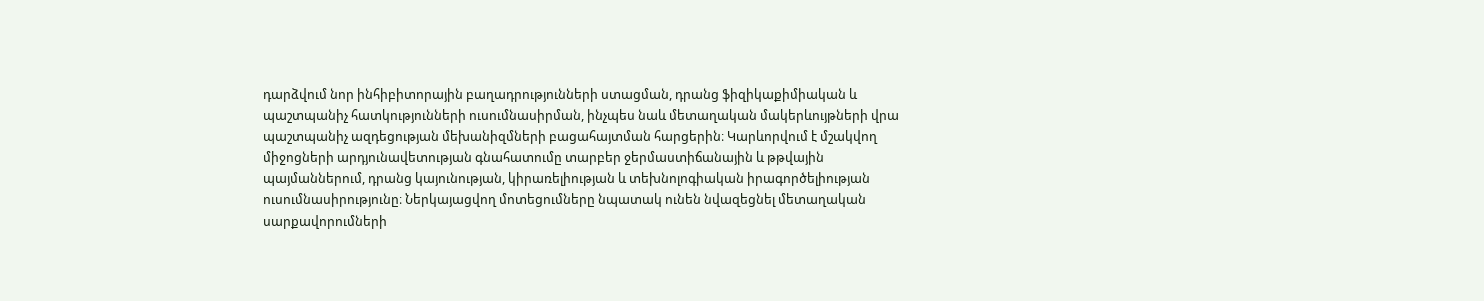դարձվում նոր ինհիբիտորային բաղադրությունների ստացման, դրանց ֆիզիկաքիմիական և պաշտպանիչ հատկությունների ուսումնասիրման, ինչպես նաև մետաղական մակերևույթների վրա պաշտպանիչ ազդեցության մեխանիզմների բացահայտման հարցերին։ Կարևորվում է մշակվող միջոցների արդյունավետության գնահատումը տարբեր ջերմաստիճանային և թթվային պայմաններում, դրանց կայունության, կիրառելիության և տեխնոլոգիական իրագործելիության ուսումնասիրությունը։ Ներկայացվող մոտեցումները նպատակ ունեն նվազեցնել մետաղական սարքավորումների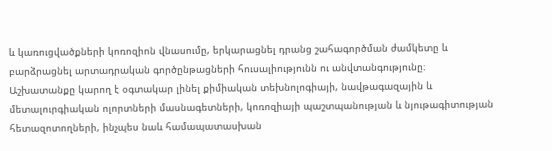և կառուցվածքների կոռոզիոն վնասումը, երկարացնել դրանց շահագործման ժամկետը և բարձրացնել արտադրական գործընթացների հուսալիությունն ու անվտանգությունը։ Աշխատանքը կարող է օգտակար լինել քիմիական տեխնոլոգիայի, նավթագազային և մետալուրգիական ոլորտների մասնագետների, կոռոզիայի պաշտպանության և նյութագիտության հետազոտողների, ինչպես նաև համապատասխան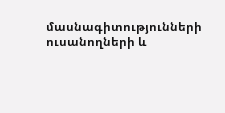մասնագիտությունների ուսանողների և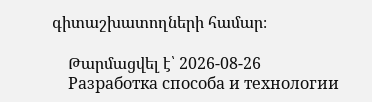գիտաշխատողների համար։

    Թարմացվել է՝ 2026-08-26
    Разработка способа и технологии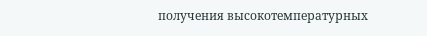получения высокотемпературных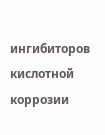ингибиторов кислотной коррозии